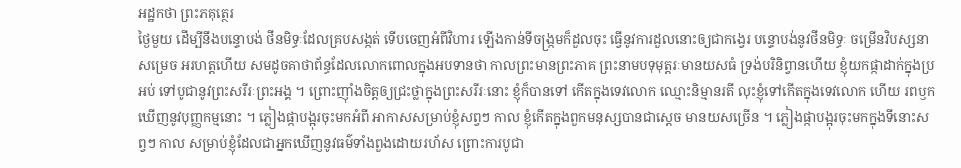អដ្ឋកថា ព្រះភគុត្ថេរ
ថ្ងៃមួយ ដើម្បីនឹងបន្ទោបង់ ថីនមិទ្ធៈដែលគ្របសង្កត់ ទើបចេញអំពីវិហារ ឡើងកាន់ទីចង្រ្កមក៏ដួលចុះ ធ្វើនូវការដួលនោះឲ្យជាកង្វេរ បន្ទោបង់នូវថីនមិទ្ធៈ ចម្រើនវិបស្សនា សម្រេច អរហត្តហើយ សមដូចគាថាព័ន្ធដែលលោកពោលក្នុងអបទានថា កាលព្រះមានព្រះភាគ ព្រះនាមបទុមុត្តរៈមានយសធំ ទ្រង់បរិនិព្វានហើយ ខ្ញុំយកផ្កាដាក់ក្នុងប្រអប់ ទៅបូជានូវព្រះសរីរៈព្រះអង្គ ។ ព្រោះញ៉ាំងចិត្តឲ្យជ្រះថ្លាក្នុងព្រះសរីរៈនោះ ខ្ញុំក៏បានទៅ កើតក្នុងទេវលោក ឈ្មោះនិម្មានរតី លុះខ្ញុំទៅកើតក្នុងទេវលោក ហើយ រពឫកឃើញនូវបុញ្ញកម្មនោះ ។ ភ្លៀងផ្កាបង្អុរចុះមកអំពី អាកាសសម្រាប់ខ្ញុំសព្វៗ កាល ខ្ញុំកើតក្នុងពួកមនុស្សបានជាស្តេច មានយសច្រើន ។ ភ្លៀងផ្កាបង្អុរចុះមកក្នុងទីនោះសព្វៗ កាល សម្រាប់ខ្ញុំដែលជាអ្នកឃើញនូវធម៌ទាំងពួងដោយរហ័ស ព្រោះការបូជា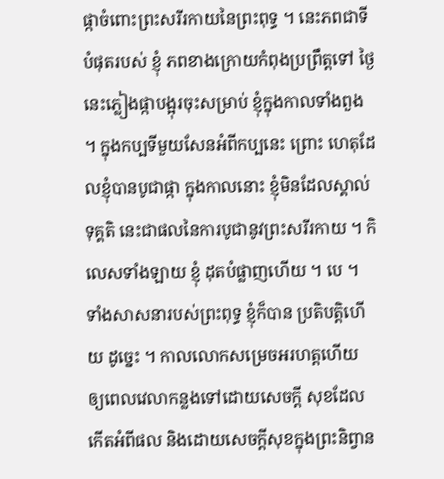ផ្កាចំពោះព្រះសរីរកាយនៃព្រះពុទ្ធ ។ នេះភពជាទីបំផុតរបស់ ខ្ញុំ ភពខាងក្រោយកំពុងប្រព្រឹត្តទៅ ថ្ងៃនេះភ្លៀងផ្កាបង្អុរចុះសម្រាប់ ខ្ញុំក្នុងកាលទាំងពួង ។ ក្នុងកប្បទីមួយសែនអំពីកប្បនេះ ព្រោះ ហេតុដែលខ្ញុំបានបូជាផ្កា ក្នុងកាលនោះ ខ្ញុំមិនដែលស្គាល់ទុគ្គតិ នេះជាផលនៃការបូជានូវព្រះសរីរកាយ ។ កិលេសទាំងឡាយ ខ្ញុំ ដុតបំផ្លាញហើយ ។ បេ ។ ទាំងសាសនារបស់ព្រះពុទ្ធ ខ្ញុំក៏បាន ប្រតិបត្តិហើយ ដូច្នេះ ។ កាលលោកសម្រេចអរហត្តហើយ ឲ្យពេលវេលាកន្លងទៅដោយសេចក្តី សុខដែលកើតអំពីផល និងដោយសេចក្តីសុខក្នុងព្រះនិព្វាន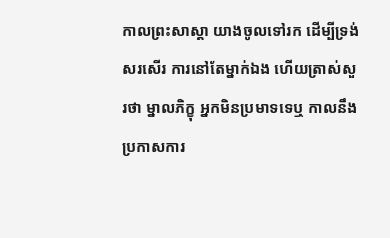កាលព្រះសាស្តា យាងចូលទៅរក ដើម្បីទ្រង់សរសើរ ការនៅតែម្នាក់ឯង ហើយត្រាស់សួរថា ម្នាលភិក្ខុ អ្នកមិនប្រមាទទេឬ កាលនឹងប្រកាសការ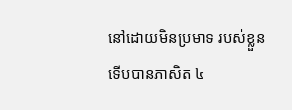នៅដោយមិនប្រមាទ របស់ខ្លួន ទើបបានភាសិត ៤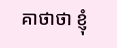គាថាថា ខ្ញុំ